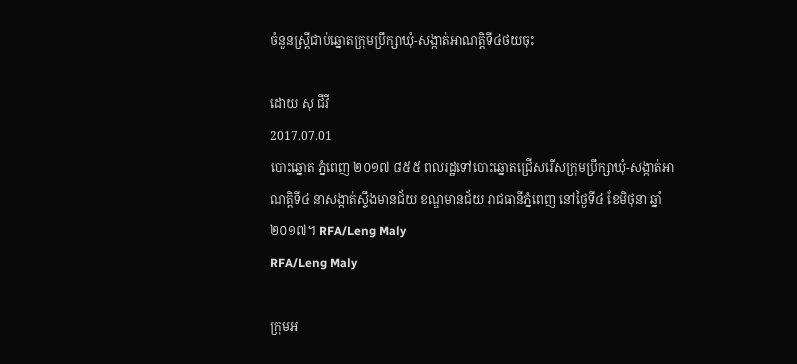ចំនួនស្ត្រីជាប់ឆ្នោតក្រុមប្រឹក្សាឃុំ-សង្កាត់អាណត្តិទី៤ថយចុះ

ដោយ សុ ជីវី
2017.07.01
បោះឆ្នោត ភ្នំពេញ ២០១៧ ៨៥៥ ពលរដ្ឋទៅបោះឆ្នោតជ្រើសរើសក្រុមប្រឹក្សាឃុំ-សង្កាត់អាណត្តិទី៤ នាសង្កាត់ស្ទឹងមានជ័យ ខណ្ឌមានជ័យ រាជធានីភ្នំពេញ នៅថ្ងៃទី៤ ខែមិថុនា ឆ្នាំ២០១៧។ RFA/Leng Maly
RFA/Leng Maly

ក្រុមអ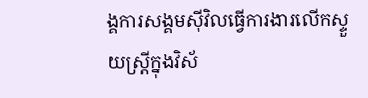ង្គការសង្គមស៊ីវិលធ្វើការងារលើកស្ទួយស្ត្រីក្នុងវិស័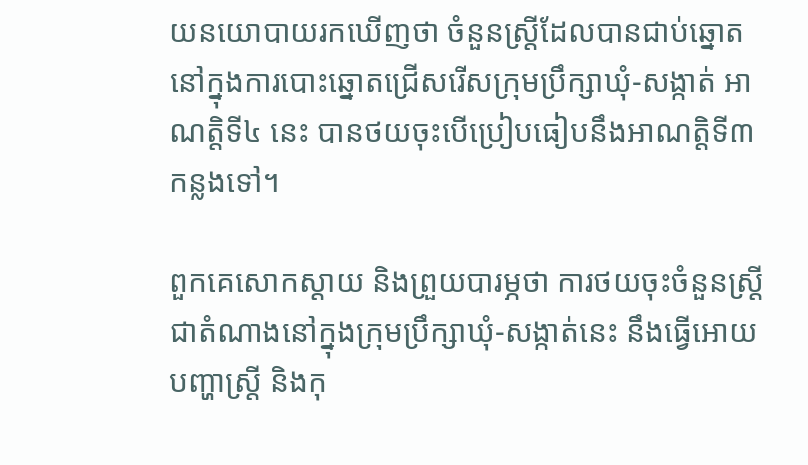យនយោបាយរកឃើញថា ចំនួនស្ត្រីដែលបានជាប់ឆ្នោតនៅក្នុងការបោះឆ្នោតជ្រើសរើសក្រុមប្រឹក្សាឃុំ-សង្កាត់ អាណត្តិទី៤ នេះ បានថយចុះបើប្រៀបធៀបនឹងអាណត្តិទី៣ កន្លងទៅ។

ពួកគេសោកស្ដាយ និងព្រួយបារម្ភថា ការថយចុះចំនួនស្ត្រីជាតំណាងនៅក្នុងក្រុមប្រឹក្សាឃុំ-សង្កាត់នេះ នឹងធ្វើអោយបញ្ហាស្ត្រី និងកុ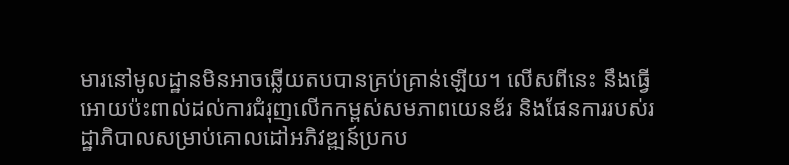មារនៅមូលដ្ឋានមិនអាចឆ្លើយតបបានគ្រប់គ្រាន់ឡើយ។ លើសពីនេះ នឹងធ្វើអោយប៉ះពាល់ដល់ការជំរុញលើកកម្ពស់សមភាពយេនឌ័រ និងផែនការរបស់រដ្ឋាភិបាលសម្រាប់គោលដៅអភិវឌ្ឍន៍ប្រកប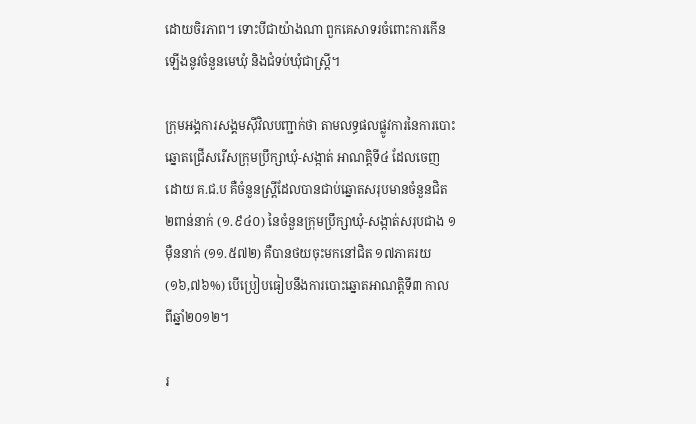ដោយចិរភាព។ ទោះបីជាយ៉ាងណា ពួកគេសាទរចំពោះការកើនឡើងនូវចំនួនមេឃុំ និងជំទប់ឃុំជាស្ត្រី។

ក្រុមអង្គការសង្គមស៊ីវិលបញ្ជាក់ថា តាមលទ្ធផលផ្លូវការនៃការបោះឆ្នោតជ្រើសរើសក្រុមប្រឹក្សាឃុំ-សង្កាត់ អាណត្តិទី៤ ដែលចេញដោយ គ.ជ.ប គឺចំនួនស្ត្រីដែលបានជាប់ឆ្នោតសរុបមានចំនួនជិត ២ពាន់នាក់ (១.៩៤០) នៃចំនួនក្រុមប្រឹក្សាឃុំ-សង្កាត់សរុបជាង ១ម៉ឺននាក់ (១១.៥៧២) គឺបានថយចុះមកនៅជិត ១៧ភាគរយ (១៦,៧៦%) បើប្រៀបធៀបនឹងការបោះឆ្នោតអាណត្តិទី៣ កាលពីឆ្នាំ២០១២។

រ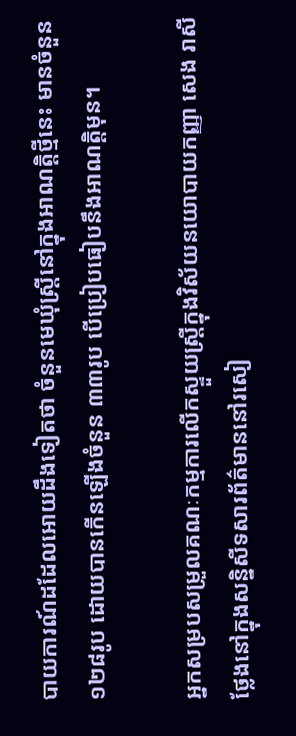បាយការណ៍ដដែលអោយដឹងទៀតថា ចំនួនមេឃុំស្ត្រីនៅក្នុងអាណត្តិថ្មីនេះ មានចំនួន ១២៨រូប ដោយបានកើនឡើងចំនួន ៣៣រូប បើប្រៀបធៀបនឹងអាណត្តិមុន។

អ្នកសម្របសម្រួលគណៈកម្មការលើកស្ទួយស្ត្រីក្នុងវិស័យនយោបាយកញ្ញា សេង រាសី ថ្លែងនៅក្នុងសន្និសីទសារព័ត៌មាននៅរសៀ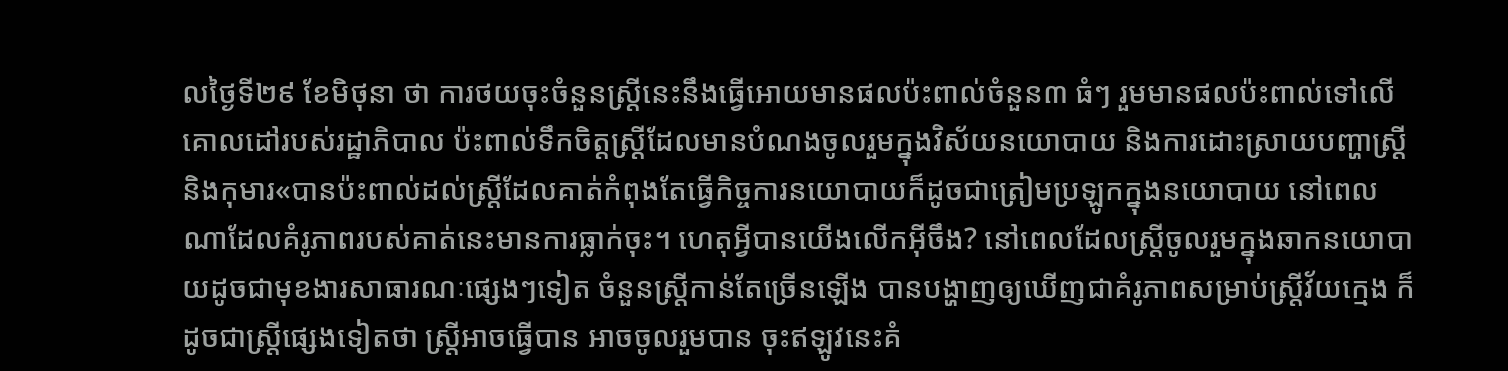លថ្ងៃទី២៩ ខែមិថុនា ថា ការថយចុះចំនួនស្ត្រីនេះនឹងធ្វើអោយមានផលប៉ះពាល់ចំនួន៣ ធំៗ រួមមានផលប៉ះពាល់ទៅលើគោលដៅរបស់រដ្ឋាភិបាល ប៉ះពាល់ទឹកចិត្តស្ត្រីដែលមានបំណងចូលរួមក្នុងវិស័យនយោបាយ និងការដោះស្រាយបញ្ហាស្ត្រី និងកុមារ«បានប៉ះពាល់ដល់ស្ត្រីដែលគាត់កំពុងតែធ្វើកិច្ចការនយោបាយក៏ដូចជាត្រៀមប្រឡូកក្នុងនយោបាយ នៅពេលណាដែលគំរូភាពរបស់គាត់នេះមានការធ្លាក់ចុះ។ ហេតុអ្វីបានយើងលើកអ៊ីចឹង? នៅពេលដែលស្ត្រីចូលរួមក្នុងឆាកនយោបាយដូចជាមុខងារសាធារណៈផ្សេងៗទៀត ចំនួនស្ត្រីកាន់តែច្រើនឡើង បានបង្ហាញឲ្យឃើញជាគំរូភាពសម្រាប់ស្ត្រីវ័យក្មេង ក៏ដូចជាស្ត្រីផ្សេងទៀតថា ស្ត្រីអាចធ្វើបាន អាចចូលរួមបាន ចុះឥឡូវនេះគំ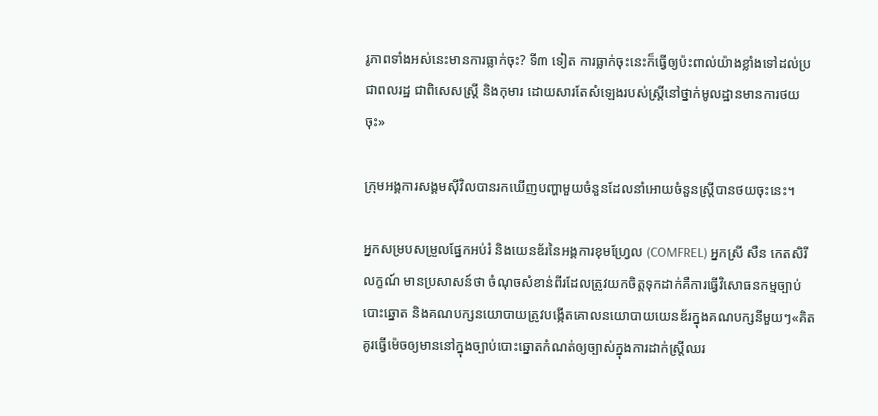រូភាពទាំងអស់នេះមានការធ្លាក់ចុះ? ទី៣ ទៀត ការធ្លាក់ចុះនេះក៏ធ្វើឲ្យប៉ះពាល់យ៉ាងខ្លាំងទៅដល់ប្រជាពលរដ្ឋ ជាពិសេសស្ត្រី និងកុមារ ដោយសារតែសំឡេងរបស់ស្ត្រីនៅថ្នាក់មូលដ្ឋានមានការថយចុះ»

ក្រុមអង្គការសង្គមស៊ីវិលបានរកឃើញបញ្ហាមួយចំនួនដែលនាំអោយចំនួនស្ត្រីបានថយចុះនេះ។

អ្នកសម្របសម្រួលផ្នែកអប់រំ និងយេនឌ័រនៃអង្គការខុមហ្រ្វែល (COMFREL) អ្នកស្រី សឺន កេតសិរីលក្ខណ៍ មានប្រសាសន៍ថា ចំណុចសំខាន់ពីរដែលត្រូវយកចិត្តទុកដាក់គឺការធ្វើវិសោធនកម្មច្បាប់បោះឆ្នោត និងគណបក្សនយោបាយត្រូវបង្កើតគោលនយោបាយយេនឌ័រក្នុងគណបក្សនីមួយៗ«គិតគូរធ្វើម៉េចឲ្យមាននៅក្នុងច្បាប់បោះឆ្នោតកំណត់ឲ្យច្បាស់ក្នុងការដាក់ស្ត្រីឈរ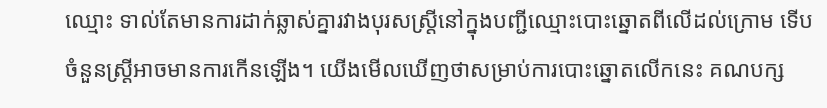ឈ្មោះ ទាល់តែមានការដាក់ឆ្លាស់គ្នារវាងបុរសស្ត្រីនៅក្នុងបញ្ជីឈ្មោះបោះឆ្នោតពីលើដល់ក្រោម ទើបចំនួនស្ត្រីអាចមានការកើនឡើង។ យើងមើលឃើញថាសម្រាប់ការបោះឆ្នោតលើកនេះ គណបក្ស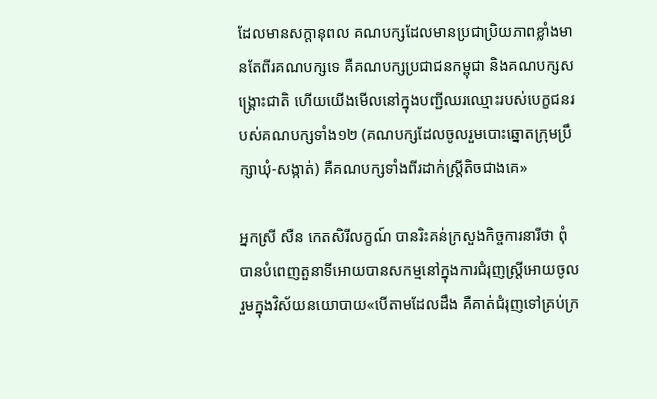ដែលមានសក្ដានុពល គណបក្សដែលមានប្រជាប្រិយភាពខ្លាំងមានតែពីរគណបក្សទេ គឺគណបក្សប្រជាជនកម្ពុជា និងគណបក្សសង្គ្រោះជាតិ ហើយយើងមើលនៅក្នុងបញ្ជីឈរឈ្មោះរបស់បេក្ខជនរបស់គណបក្សទាំង១២ (គណបក្សដែលចូលរួមបោះឆ្នោតក្រុមប្រឹក្សាឃុំ-សង្កាត់) គឺគណបក្សទាំងពីរដាក់ស្ត្រីតិចជាងគេ»

អ្នកស្រី សឺន កេតសិរីលក្ខណ៍ បានរិះគន់ក្រសួងកិច្ចការនារីថា ពុំបានបំពេញតួនាទីអោយបានសកម្មនៅក្នុងការជំរុញស្ត្រីអោយចូលរួមក្នុងវិស័យនយោបាយ«បើតាមដែលដឹង គឺគាត់ជំរុញទៅគ្រប់ក្រ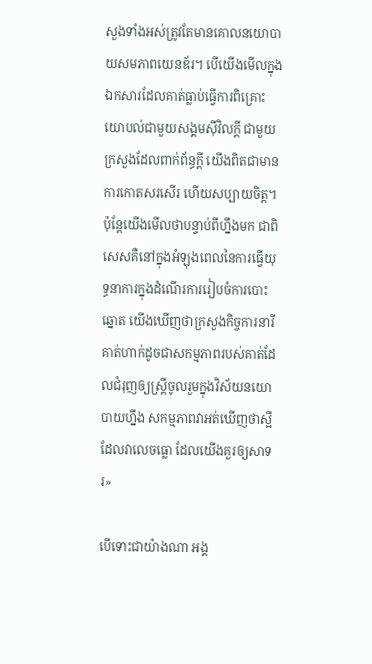សួងទាំងអស់ត្រូវតែមានគោលនយោបាយសមភាពយេនឌ័រ។ បើយើងមើលក្នុងឯកសារដែលគាត់ធ្លាប់ធ្វើការពិគ្រោះយោបល់ជាមួយសង្គមស៊ីវិលក្ដី ជាមួយក្រសួងដែលពាក់ព័ន្ធក្ដី យើងពិតជាមានការកោតសរសើរ ហើយសប្បាយចិត្ត។ ប៉ុន្តែយើងមើលថាបន្ទាប់ពីហ្នឹងមក ជាពិសេសគឺនៅក្នុងអំឡុងពេលនៃការធ្វើយុទ្ធនាការក្នុងដំណើរការរៀបចំការបោះឆ្នោត យើងឃើញថាក្រសួងកិច្ចការនារី គាត់ហាក់ដូចជាសកម្មភាពរបស់គាត់ដែលជំរុញឲ្យស្ត្រីចូលរួមក្នុងវិស័យនយោបាយហ្នឹង សកម្មភាពវាអត់ឃើញថាស្អីដែលវាលេចធ្លោ ដែលយើងគួរឲ្យសាទរ»

បើទោះជាយ៉ាងណា អង្គ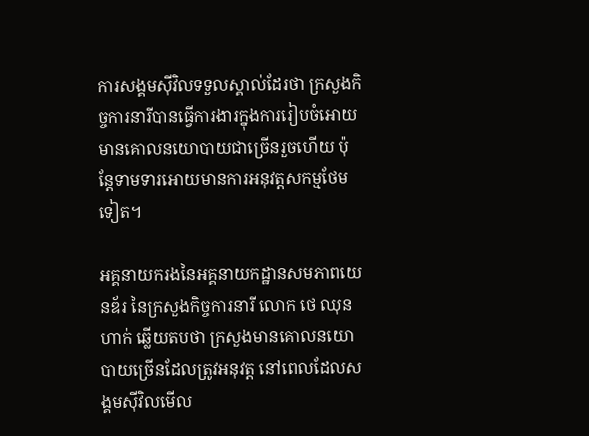ការសង្គមស៊ីវិលទទួលស្គាល់ដែរថា ក្រសួងកិច្ចការនារីបានធ្វើការងារក្នុងការរៀបចំអោយមានគោលនយោបាយជាច្រើនរួចហើយ ប៉ុន្តែទាមទារអោយមានការអនុវត្តសកម្មថែមទៀត។

អគ្គនាយករងនៃអគ្គនាយកដ្ឋានសមភាពយេនឌ័រ នៃក្រសួងកិច្ចការនារី លោក ថេ ឈុនហាក់ ឆ្លើយតបថា ក្រសួងមានគោលនយោបាយច្រើនដែលត្រូវអនុវត្ត នៅពេលដែលសង្គមស៊ីវិលមើល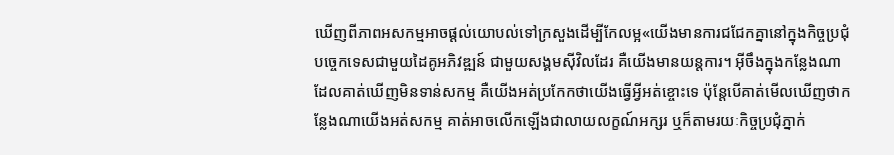ឃើញពីភាពអសកម្មអាចផ្ដល់យោបល់ទៅក្រសួងដើម្បីកែលម្អ«យើងមានការជជែកគ្នានៅក្នុងកិច្ចប្រជុំបច្ចេកទេសជាមួយដៃគូអភិវឌ្ឍន៍ ជាមួយសង្គមស៊ីវិលដែរ គឺយើងមានយន្តការ។ អ៊ីចឹងក្នុងកន្លែងណាដែលគាត់ឃើញមិនទាន់សកម្ម គឺយើងអត់ប្រកែកថាយើងធ្វើអ្វីអត់ខ្ចោះទេ ប៉ុន្តែបើគាត់មើលឃើញថាកន្លែងណាយើងអត់សកម្ម គាត់អាចលើកឡើងជាលាយលក្ខណ៍អក្សរ ឬក៏តាមរយៈកិច្ចប្រជុំភ្នាក់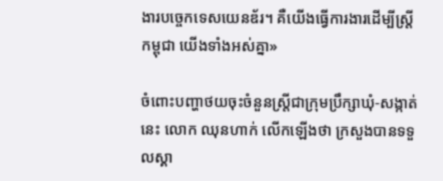ងារបច្ចេកទេសយេនឌ័រ។ គឺយើងធ្វើការងារដើម្បីស្ត្រីកម្ពុជា យើងទាំងអស់គ្នា»

ចំពោះបញ្ហាថយចុះចំនួនស្ត្រីជាក្រុមប្រឹក្សាឃុំ-សង្កាត់នេះ លោក ឈុនហាក់ លើកឡើងថា ក្រសួងបានទទួលស្គា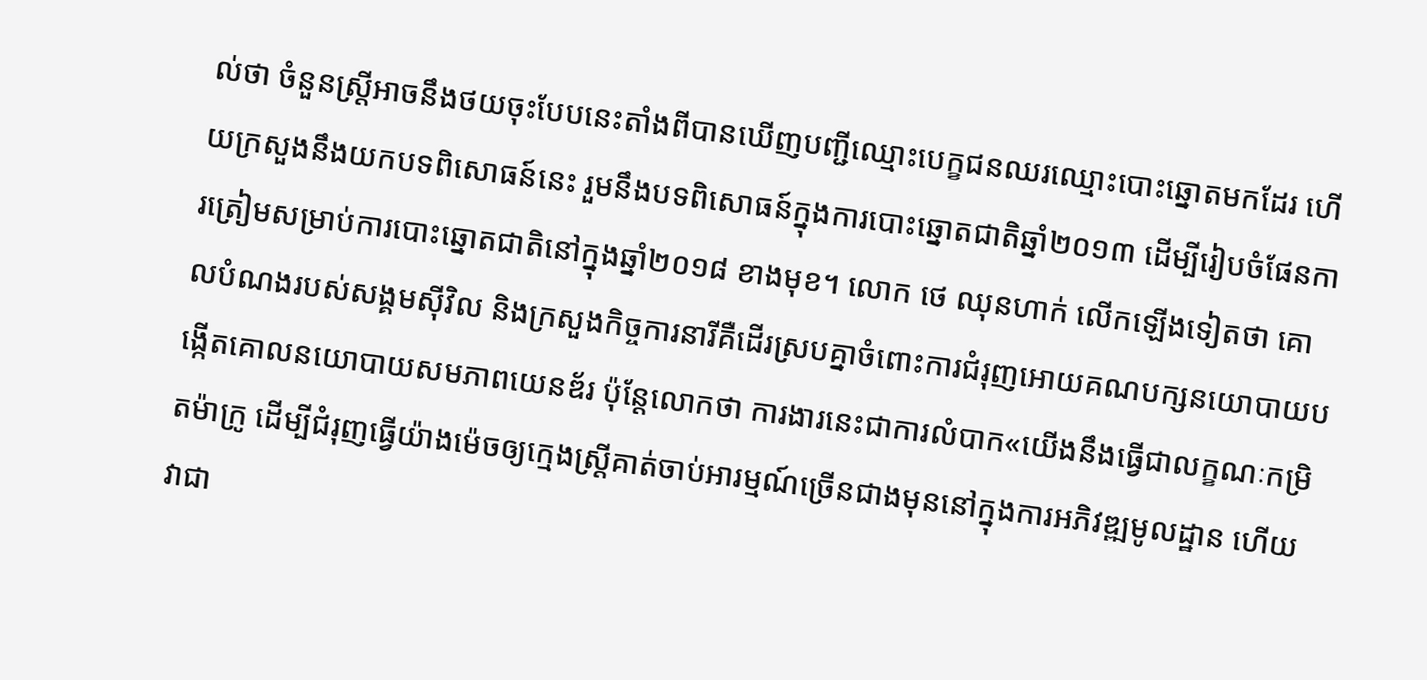ល់ថា ចំនួនស្ត្រីអាចនឹងថយចុះបែបនេះតាំងពីបានឃើញបញ្ជីឈ្មោះបេក្ខជនឈរឈ្មោះបោះឆ្នោតមកដែរ ហើយក្រសួងនឹងយកបទពិសោធន៍នេះ រួមនឹងបទពិសោធន៍ក្នុងការបោះឆ្នោតជាតិឆ្នាំ២០១៣ ដើម្បីរៀបចំផែនការត្រៀមសម្រាប់ការបោះឆ្នោតជាតិនៅក្នុងឆ្នាំ២០១៨ ខាងមុខ។ លោក ថេ ឈុនហាក់ លើកឡើងទៀតថា គោលបំណងរបស់សង្គមស៊ីវិល និងក្រសួងកិច្ចការនារីគឺដើរស្របគ្នាចំពោះការជំរុញអោយគណបក្សនយោបាយបង្កើតគោលនយោបាយសមភាពយេនឌ័រ ប៉ុន្តែលោកថា ការងារនេះជាការលំបាក«យើងនឹងធ្វើជាលក្ខណៈកម្រិតម៉ាក្រូ ដើម្បីជំរុញធ្វើយ៉ាងម៉េចឲ្យក្មេងស្ត្រីគាត់ចាប់អារម្មណ៍ច្រើនជាងមុននៅក្នុងការអភិវឌ្ឍមូលដ្ឋាន ហើយវាជា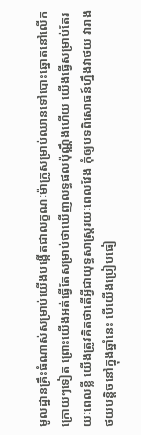មូលដ្ឋានគ្រឹះធំណាស់សម្រាប់យើងបង្កើតជាលក្ខណៈម៉ាក្រូសម្រាប់ឈានទៅបោះឆ្នោតនៅលើកក្រោយៗទៀត ព្រោះយើងអត់ធ្វើតែសម្រាប់ថាឃើញលទ្ធផលប៉ុណ្ណឹងហើយ យើងធ្វើសម្រាប់តែរយៈពេលខ្លី យើងត្រូវគិតថាតើអ្វីជាយុទ្ធសាស្ត្ររយៈពេលវែង កុំឲ្យបទពិសោធន៍ហ្នឹងវាថយ វារាងថយបន្តិចនៅក្នុងឆ្នាំនេះ បើយើងប្រៀបធៀ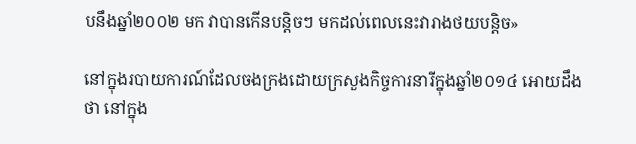បនឹងឆ្នាំ២០០២ មក វាបានកើនបន្តិចៗ មកដល់ពេលនេះវារាងថយបន្តិច»

នៅក្នុងរបាយការណ៍ដែលចងក្រងដោយក្រសួងកិច្ចការនារីក្នុងឆ្នាំ២០១៤ អោយដឹងថា នៅក្នុង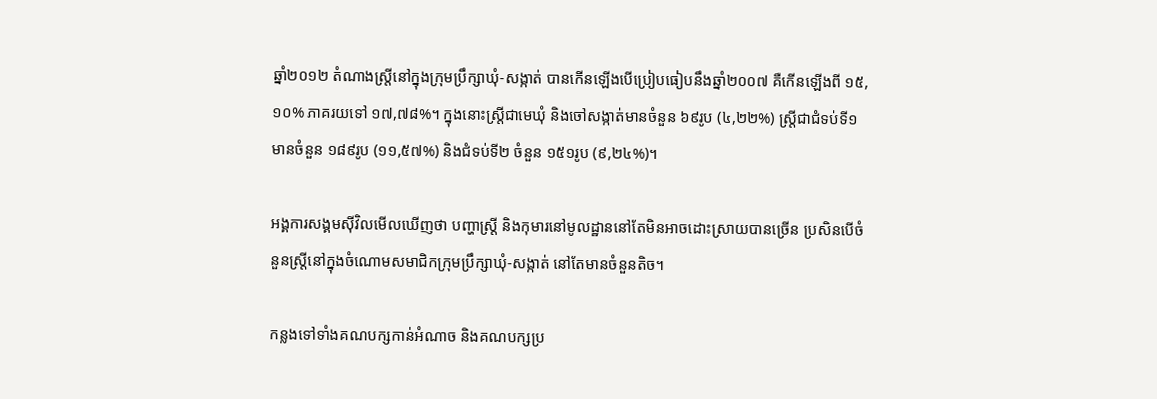ឆ្នាំ២០១២ តំណាងស្ត្រីនៅក្នុងក្រុមប្រឹក្សាឃុំ-សង្កាត់ បានកើនឡើងបើប្រៀបធៀបនឹងឆ្នាំ២០០៧ គឺកើនឡើងពី ១៥,១០% ភាគរយទៅ ១៧,៧៨%។ ក្នុងនោះស្ត្រីជាមេឃុំ និងចៅសង្កាត់មានចំនួន ៦៩រូប (៤,២២%) ស្ត្រីជាជំទប់ទី១ មានចំនួន ១៨៩រូប (១១,៥៧%) និងជំទប់ទី២ ចំនួន ១៥១រូប (៩,២៤%)។

អង្គការសង្គមស៊ីវិលមើលឃើញថា បញ្ហាស្ត្រី និងកុមារនៅមូលដ្ឋាននៅតែមិនអាចដោះស្រាយបានច្រើន ប្រសិនបើចំនួនស្ត្រីនៅក្នុងចំណោមសមាជិកក្រុមប្រឹក្សាឃុំ-សង្កាត់ នៅតែមានចំនួនតិច។

កន្លងទៅទាំងគណបក្សកាន់អំណាច និងគណបក្សប្រ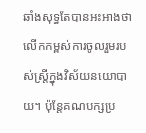ឆាំងសុទ្ធតែបានអះអាងថា លើកកម្ពស់ការចូលរួមរបស់ស្ត្រីក្នុងវិស័យនយោបាយ។ ប៉ុន្តែគណបក្សប្រ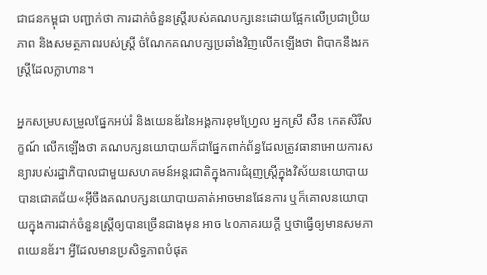ជាជនកម្ពុជា បញ្ជាក់ថា ការដាក់ចំនួនស្ត្រីរបស់គណបក្សនេះដោយផ្អែកលើប្រជាប្រិយភាព និងសមត្ថភាពរបស់ស្ត្រី ចំណែកគណបក្សប្រឆាំងវិញលើកឡើងថា ពិបាកនឹងរកស្ត្រីដែលក្លាហាន។

អ្នកសម្របសម្រួលផ្នែកអប់រំ និងយេនឌ័រនៃអង្គការខុមហ្រ្វែល អ្នកស្រី សឺន កេតសិរីលក្ខណ៍ លើកឡើងថា គណបក្សនយោបាយក៏ជាផ្នែកពាក់ព័ន្ធដែលត្រូវធានាអោយការសន្យារបស់រដ្ឋាភិបាលជាមួយសហគមន៍អន្តរជាតិក្នុងការជំរុញស្ត្រីក្នុងវិស័យនយោបាយបានជោគជ័យ«អ៊ីចឹងគណបក្សនយោបាយគាត់អាចមានផែនការ ឬក៏គោលនយោបាយក្នុងការដាក់ចំនួនស្ត្រីឲ្យបានច្រើនជាងមុន អាច ៤០ភាគរយក្ដី ឬថាធ្វើឲ្យមានសមភាពយេនឌ័រ។ អ្វីដែលមានប្រសិទ្ធភាពបំផុត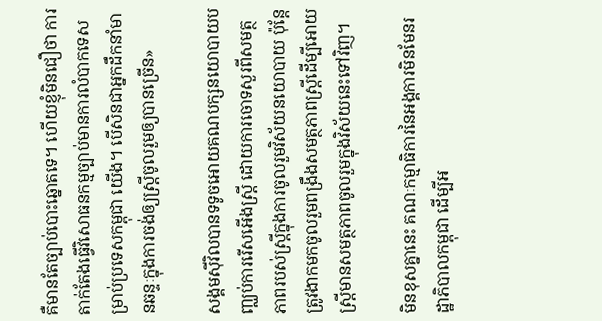គឺមានតែច្បាប់បោះឆ្នោតទេ។ ហើយខ្ញុំមិនជឿថា ការតាក់តែងធ្វើវិសោធនកម្មច្បាប់មានការលំបាកទេសម្រាប់ប្រទេសកម្ពុជា យើង។ បើសិនជាអ្នកដឹកនាំមានឆន្ទៈក្នុងការចង់ឲ្យស្ត្រីចូលរួមឲ្យបានច្រើន»

សង្គមស៊ីវិលបានទទូចអោយគណបក្សនយោបាយបញ្ឈប់ការរើសអើងស្រ្តី ដោយការចោទសួរពីសមត្ថភាពរបស់ស្ត្រីក្នុងការចូលរួមវិស័យនយោបាយ ប៉ុន្តែត្រូវងាកមកចូលរួមពង្រឹងសមត្ថភាពស្ត្រីដើម្បីអោយស្ត្រីមានសមត្ថភាពចូលរួមក្នុងវិស័យនេះទៅវិញ។

មិនខុសគ្នានេះ គណៈកម្មាធិការនៃអង្គការមិនមែនរដ្ឋាភិបាលកម្ពុជា ដើម្បីអ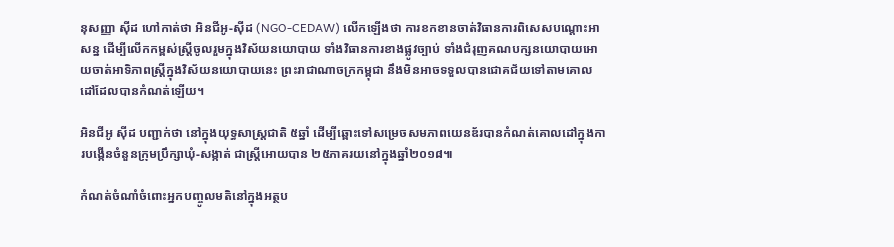នុសញ្ញា ស៊ីដ ហៅកាត់ថា អិនជីអូ-ស៊ីដ (NGO-CEDAW) លើកឡើងថា ការខកខានចាត់វិធានការពិសេសបណ្ដោះអាសន្ន ដើម្បីលើកកម្ពស់ស្ត្រីចូលរួមក្នុងវិស័យនយោបាយ ទាំងវិធានការខាងផ្លូវច្បាប់ ទាំងជំរុញគណបក្សនយោបាយអោយចាត់អាទិភាពស្ត្រីក្នុងវិស័យនយោបាយនេះ ព្រះរាជាណាចក្រកម្ពុជា នឹងមិនអាចទទួលបានជោគជ័យទៅតាមគោលដៅដែលបានកំណត់ឡើយ។

អិនជីអូ ស៊ីដ បញ្ជាក់ថា នៅក្នុងយុទ្ធសាស្ត្រជាតិ ៥ឆ្នាំ ដើម្បីឆ្ពោះទៅសម្រេចសមភាពយេនឌ័របានកំណត់គោលដៅក្នុងការបង្កើនចំនួនក្រុមប្រឹក្សាឃុំ-សង្កាត់ ជាស្ត្រីអោយបាន ២៥ភាគរយនៅក្នុងឆ្នាំ២០១៨៕

កំណត់ចំណាំចំពោះអ្នកបញ្ចូលមតិនៅក្នុងអត្ថប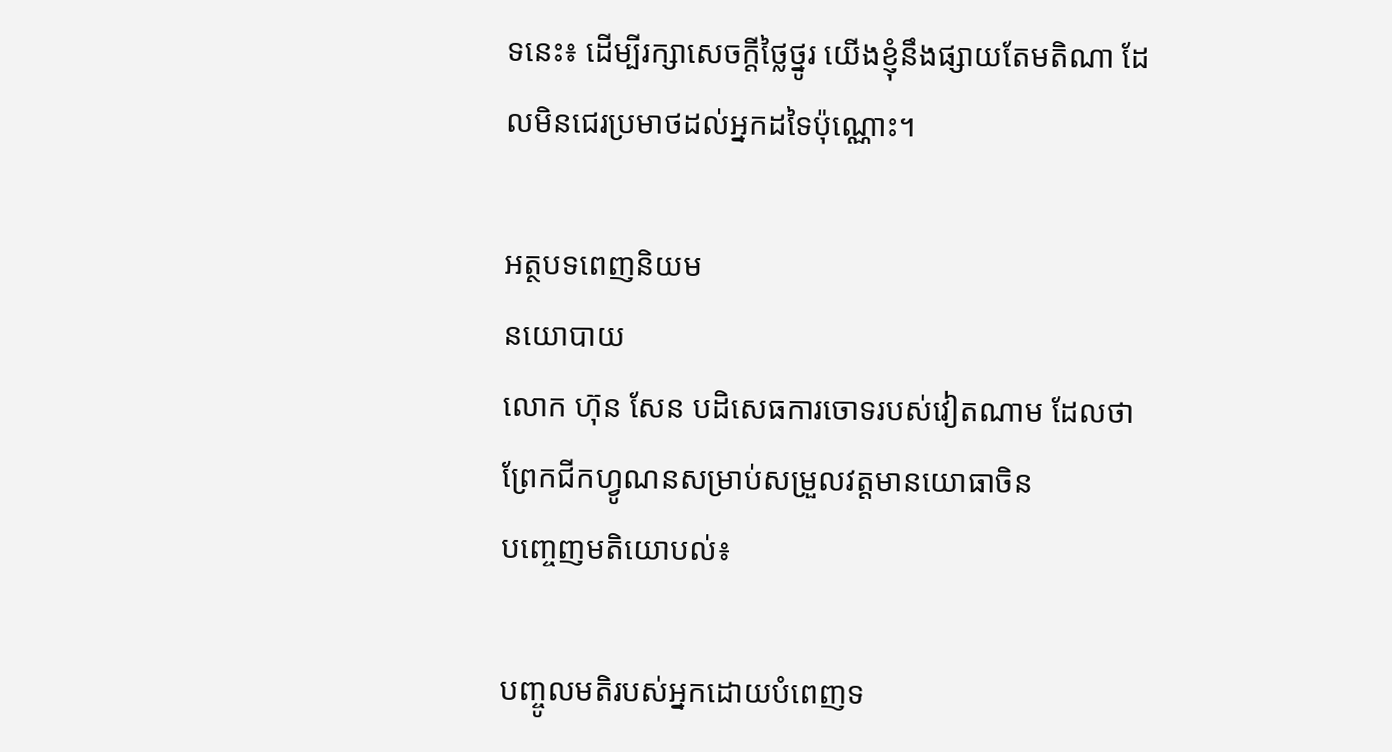ទនេះ៖ ដើម្បីរក្សាសេចក្ដីថ្លៃថ្នូរ យើងខ្ញុំនឹងផ្សាយតែមតិណា ដែលមិនជេរប្រមាថដល់អ្នកដទៃប៉ុណ្ណោះ។

អត្ថបទពេញនិយម
នយោបាយ
លោក ហ៊ុន សែន បដិសេធការចោទរបស់វៀតណាម ដែលថា ព្រែកជីកហ្វូណនសម្រាប់សម្រួលវត្តមានយោធាចិន
បញ្ចេញមតិយោបល់៖

បញ្ចូលមតិរបស់អ្នកដោយបំពេញទ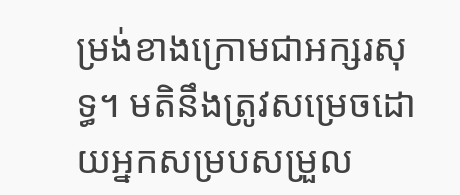ម្រង់ខាងក្រោមជាអក្សរសុទ្ធ។ មតិនឹងត្រូវសម្រេចដោយអ្នកសម្របសម្រួល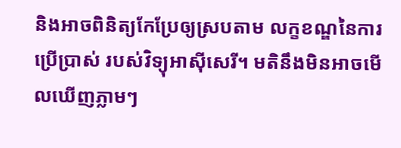និងអាចពិនិត្យកែប្រែឲ្យស្របតាម លក្ខខណ្ឌនៃការប្រើប្រាស់ របស់វិទ្យុអាស៊ីសេរី។ មតិនឹងមិនអាចមើលឃើញភ្លាមៗ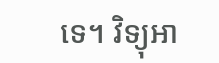ទេ។ វិទ្យុអា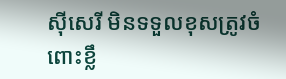ស៊ីសេរី មិនទទួលខុសត្រូវចំពោះខ្លឹ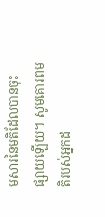មសារនៃមតិដែលបានចុះផ្សាយឡើយ។ សូមគោរពមតិរបស់អ្នកដ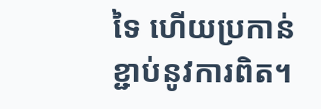ទៃ ហើយប្រកាន់ខ្ជាប់នូវការពិត។